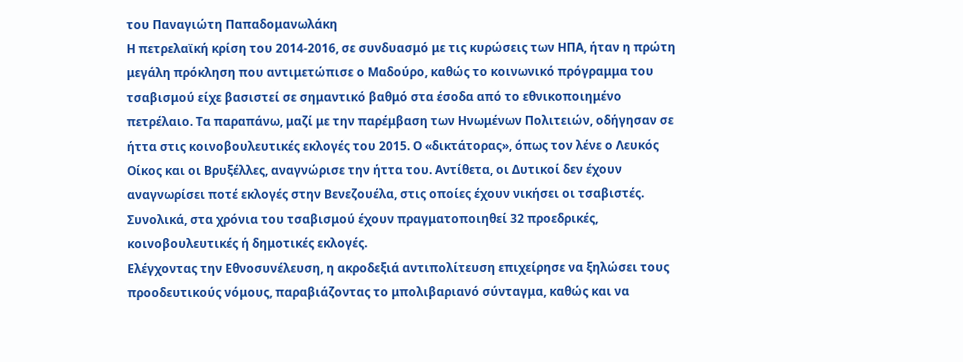του Παναγιώτη Παπαδομανωλάκη
Η πετρελαϊκή κρίση του 2014-2016, σε συνδυασμό με τις κυρώσεις των ΗΠΑ, ήταν η πρώτη μεγάλη πρόκληση που αντιμετώπισε ο Μαδούρο, καθώς το κοινωνικό πρόγραμμα του τσαβισμού είχε βασιστεί σε σημαντικό βαθμό στα έσοδα από το εθνικοποιημένο πετρέλαιο. Τα παραπάνω, μαζί με την παρέμβαση των Ηνωμένων Πολιτειών, οδήγησαν σε ήττα στις κοινοβουλευτικές εκλογές του 2015. Ο «δικτάτορας», όπως τον λένε ο Λευκός Οίκος και οι Βρυξέλλες, αναγνώρισε την ήττα του. Αντίθετα, οι Δυτικοί δεν έχουν αναγνωρίσει ποτέ εκλογές στην Βενεζουέλα, στις οποίες έχουν νικήσει οι τσαβιστές. Συνολικά, στα χρόνια του τσαβισμού έχουν πραγματοποιηθεί 32 προεδρικές, κοινοβουλευτικές ή δημοτικές εκλογές.
Ελέγχοντας την Εθνοσυνέλευση, η ακροδεξιά αντιπολίτευση επιχείρησε να ξηλώσει τους προοδευτικούς νόμους, παραβιάζοντας το μπολιβαριανό σύνταγμα, καθώς και να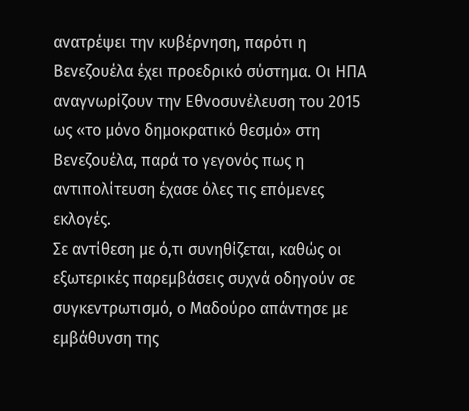ανατρέψει την κυβέρνηση, παρότι η Βενεζουέλα έχει προεδρικό σύστημα. Οι ΗΠΑ αναγνωρίζουν την Εθνοσυνέλευση του 2015 ως «το μόνο δημοκρατικό θεσμό» στη Βενεζουέλα, παρά το γεγονός πως η αντιπολίτευση έχασε όλες τις επόμενες εκλογές.
Σε αντίθεση με ό,τι συνηθίζεται, καθώς οι εξωτερικές παρεμβάσεις συχνά οδηγούν σε συγκεντρωτισμό, ο Μαδούρο απάντησε με εμβάθυνση της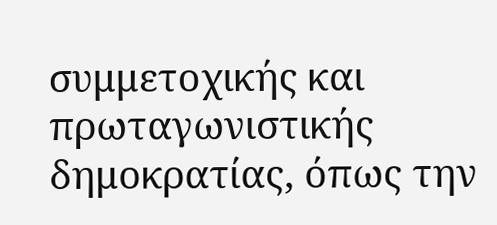συμμετοχικής και πρωταγωνιστικής δημοκρατίας, όπως την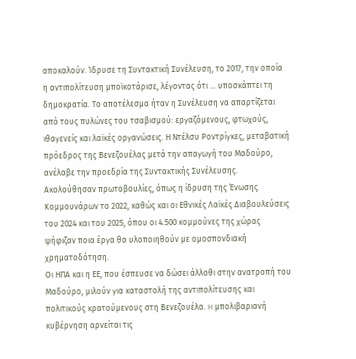αποκαλούν. Ίδρυσε τη Συντακτική Συνέλευση, το 2017, την οποία η αντιπολίτευση μποϊκοτάρισε, λέγοντας ότι … υποσκάπτει τη δημοκρατία. Το αποτέλεσμα ήταν η Συνέλευση να απαρτίζεται από τους πυλώνες του τσαβισμού: εργαζόμενους, φτωχούς, ιθαγενείς και λαϊκές οργανώσεις. Η Ντέλσυ Ροντρίγκες, μεταβατική πρόεδρος της Βενεζουέλας μετά την απαγωγή του Μαδούρο, ανέλαβε την προεδρία της Συντακτικής Συνέλευσης. Ακολούθησαν πρωτοβουλίες, όπως η ίδρυση της Ένωσης Κομμουνάρων το 2022, καθώς και οι Εθνικές Λαϊκές Διαβουλεύσεις του 2024 και του 2025, όπου οι 4.500 κομμούνες της χώρας ψήφιζαν ποια έργα θα υλοποιηθούν με ομοσπονδιακή χρηματοδότηση.
Οι ΗΠΑ και η ΕΕ, που έσπευσε να δώσει άλλοθι στην ανατροπή του Μαδούρο, μιλούν για καταστολή της αντιπολίτευσης και πολιτικούς κρατούμενους στη Βενεζουέλα. H μπολιβαριανή κυβέρνηση αρνείται τις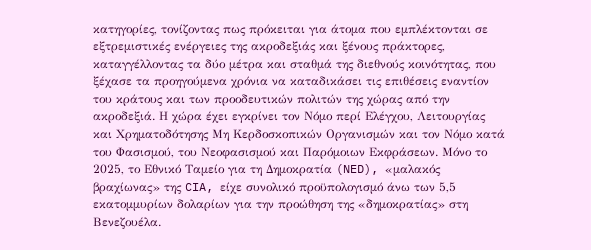κατηγορίες, τονίζοντας πως πρόκειται για άτομα που εμπλέκτονται σε εξτρεμιστικές ενέργειες της ακροδεξιάς και ξένους πράκτορες, καταγγέλλοντας τα δύο μέτρα και σταθμά της διεθνούς κοινότητας, που ξέχασε τα προηγούμενα χρόνια να καταδικάσει τις επιθέσεις εναντίον του κράτους και των προοδευτικών πολιτών της χώρας από την ακροδεξιά. Η χώρα έχει εγκρίνει τον Νόμο περί Ελέγχου, Λειτουργίας και Χρηματοδότησης Μη Κερδοσκοπικών Οργανισμών και τον Νόμο κατά του Φασισμού, του Νεοφασισμού και Παρόμοιων Εκφράσεων. Μόνο το 2025, το Εθνικό Ταμείο για τη Δημοκρατία (NED), «μαλακός βραχίωνας» της CIA, είχε συνολικό προϋπολογισμό άνω των 5,5 εκατομμυρίων δολαρίων για την προώθηση της «δημοκρατίας» στη Βενεζουέλα.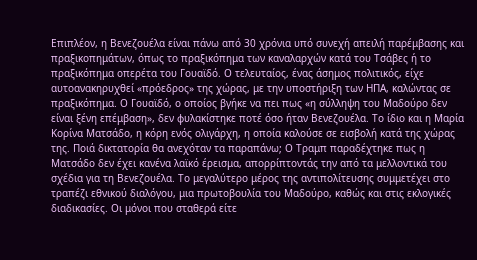Επιπλέον, η Βενεζουέλα είναι πάνω από 30 χρόνια υπό συνεχή απειλή παρέμβασης και πραξικοπημάτων, όπως το πραξικόπημα των καναλαρχών κατά του Τσάβες ή το πραξικόπημα οπερέτα του Γουαϊδό. Ο τελευταίος, ένας άσημος πολιτικός, είχε αυτοανακηρυχθεί «πρόεδρος» της χώρας, με την υποστήριξη των ΗΠΑ, καλώντας σε πραξικόπημα. Ο Γουαϊδό, ο οποίος βγήκε να πει πως «η σύλληψη του Μαδούρο δεν είναι ξένη επέμβαση», δεν φυλακίστηκε ποτέ όσο ήταν Βενεζουέλα. Το ίδιο και η Μαρία Κορίνα Ματσάδο, η κόρη ενός ολιγάρχη, η οποία καλούσε σε εισβολή κατά της χώρας της. Ποιά δικτατορία θα ανεχόταν τα παραπάνω; Ο Τραμπ παραδέχτηκε πως η Ματσάδο δεν έχει κανένα λαϊκό έρεισμα, απορρίπτοντάς την από τα μελλοντικά του σχέδια για τη Βενεζουέλα. Το μεγαλύτερο μέρος της αντιπολίτευσης συμμετέχει στο τραπέζι εθνικού διαλόγου, μια πρωτοβουλία του Μαδούρο, καθώς και στις εκλογικές διαδικασίες. Οι μόνοι που σταθερά είτε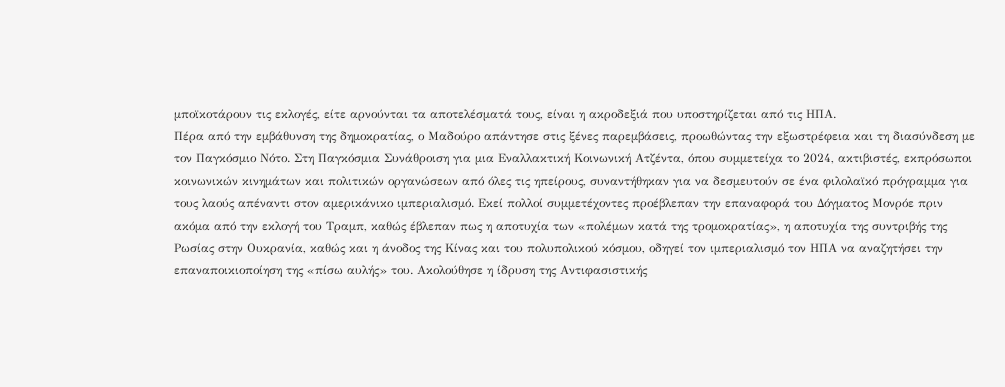μποϊκοτάρουν τις εκλογές, είτε αρνούνται τα αποτελέσματά τους, είναι η ακροδεξιά που υποστηρίζεται από τις ΗΠΑ.
Πέρα από την εμβάθυνση της δημοκρατίας, ο Μαδούρο απάντησε στις ξένες παρεμβάσεις, προωθώντας την εξωστρέφεια και τη διασύνδεση με τον Παγκόσμιο Νότο. Στη Παγκόσμια Συνάθροιση για μια Εναλλακτική Κοινωνική Ατζέντα, όπου συμμετείχα το 2024, ακτιβιστές, εκπρόσωποι κοινωνικών κινημάτων και πολιτικών οργανώσεων από όλες τις ηπείρους, συναντήθηκαν για να δεσμευτούν σε ένα φιλολαϊκό πρόγραμμα για τους λαούς απέναντι στον αμερικάνικο ιμπεριαλισμό. Εκεί πολλοί συμμετέχοντες προέβλεπαν την επαναφορά του Δόγματος Μονρόε πριν ακόμα από την εκλογή του Τραμπ, καθώς έβλεπαν πως η αποτυχία των «πολέμων κατά της τρομοκρατίας», η αποτυχία της συντριβής της Ρωσίας στην Ουκρανία, καθώς και η άνοδος της Κίνας και του πολυπολικού κόσμου, οδηγεί τον ιμπεριαλισμό τον ΗΠΑ να αναζητήσει την επαναποικιοποίηση της «πίσω αυλής» του. Ακολούθησε η ίδρυση της Αντιφασιστικής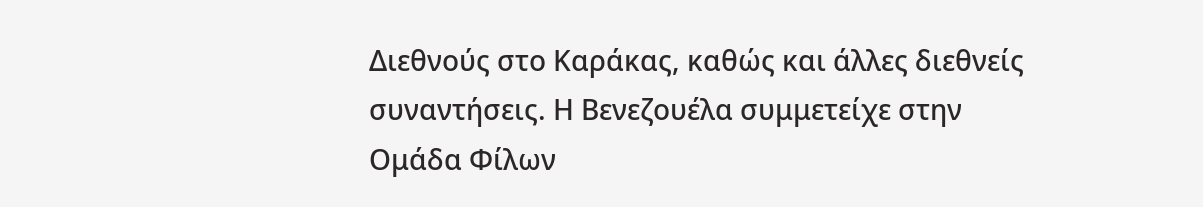Διεθνούς στο Καράκας, καθώς και άλλες διεθνείς συναντήσεις. Η Βενεζουέλα συμμετείχε στην Ομάδα Φίλων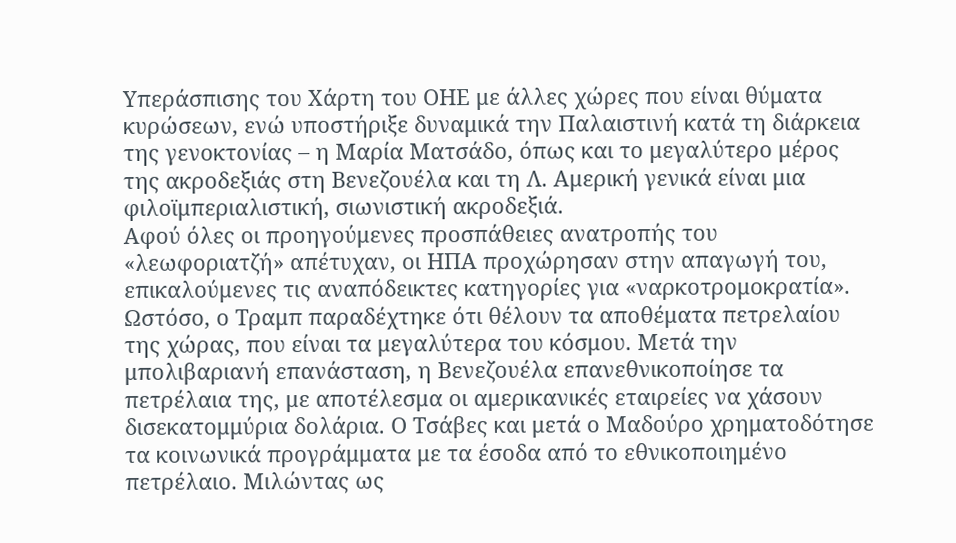Υπεράσπισης του Χάρτη του ΟΗΕ με άλλες χώρες που είναι θύματα κυρώσεων, ενώ υποστήριξε δυναμικά την Παλαιστινή κατά τη διάρκεια της γενοκτονίας – η Μαρία Ματσάδο, όπως και το μεγαλύτερο μέρος της ακροδεξιάς στη Βενεζουέλα και τη Λ. Αμερική γενικά είναι μια φιλοϊμπεριαλιστική, σιωνιστική ακροδεξιά.
Αφού όλες οι προηγούμενες προσπάθειες ανατροπής του «λεωφοριατζή» απέτυχαν, οι ΗΠΑ προχώρησαν στην απαγωγή του, επικαλούμενες τις αναπόδεικτες κατηγορίες για «ναρκοτρομοκρατία». Ωστόσο, ο Τραμπ παραδέχτηκε ότι θέλουν τα αποθέματα πετρελαίου της χώρας, που είναι τα μεγαλύτερα του κόσμου. Μετά την μπολιβαριανή επανάσταση, η Βενεζουέλα επανεθνικοποίησε τα πετρέλαια της, με αποτέλεσμα οι αμερικανικές εταιρείες να χάσουν δισεκατομμύρια δολάρια. Ο Τσάβες και μετά ο Μαδούρο χρηματοδότησε τα κοινωνικά προγράμματα με τα έσοδα από το εθνικοποιημένο πετρέλαιο. Μιλώντας ως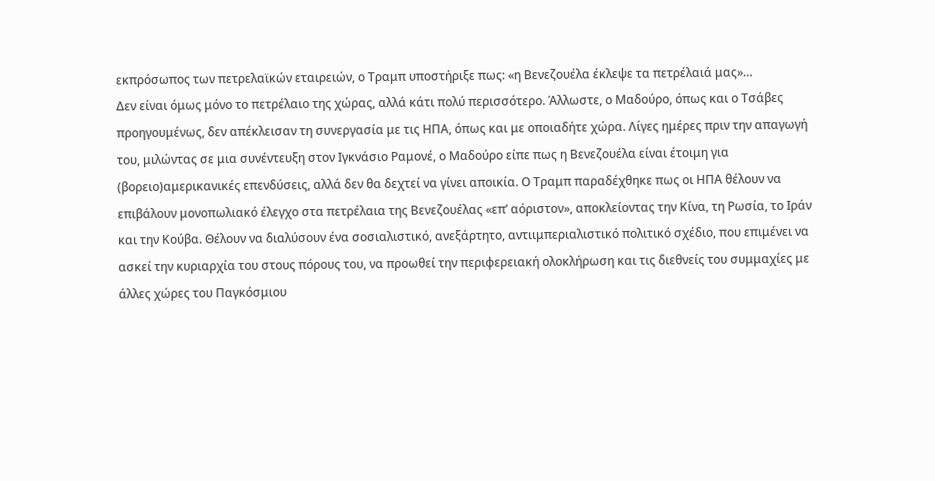εκπρόσωπος των πετρελαϊκών εταιρειών, ο Τραμπ υποστήριξε πως: «η Βενεζουέλα έκλεψε τα πετρέλαιά μας»…
Δεν είναι όμως μόνο το πετρέλαιο της χώρας, αλλά κάτι πολύ περισσότερο. Άλλωστε, ο Μαδούρο, όπως και ο Τσάβες προηγουμένως, δεν απέκλεισαν τη συνεργασία με τις ΗΠΑ, όπως και με οποιαδήτε χώρα. Λίγες ημέρες πριν την απαγωγή του, μιλώντας σε μια συνέντευξη στον Ιγκνάσιο Ραμονέ, ο Μαδούρο είπε πως η Βενεζουέλα είναι έτοιμη για (βορειο)αμερικανικές επενδύσεις, αλλά δεν θα δεχτεί να γίνει αποικία. Ο Τραμπ παραδέχθηκε πως οι ΗΠΑ θέλουν να επιβάλουν μονοπωλιακό έλεγχο στα πετρέλαια της Βενεζουέλας «επ’ αόριστον», αποκλείοντας την Κίνα, τη Ρωσία, το Ιράν και την Κούβα. Θέλουν να διαλύσουν ένα σοσιαλιστικό, ανεξάρτητο, αντιιμπεριαλιστικό πολιτικό σχέδιο, που επιμένει να ασκεί την κυριαρχία του στους πόρους του, να προωθεί την περιφερειακή ολοκλήρωση και τις διεθνείς του συμμαχίες με άλλες χώρες του Παγκόσμιου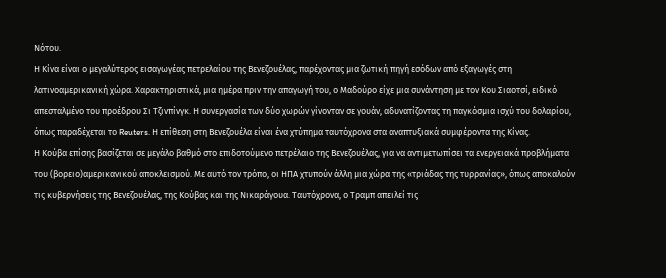Νότου.
Η Κίνα είναι ο μεγαλύτερος εισαγωγέας πετρελαίου της Βενεζουέλας, παρέχοντας μια ζωτική πηγή εσόδων από εξαγωγές στη λατινοαμερικανική χώρα. Χαρακτηριστικά, μια ημέρα πριν την απαγωγή του, ο Μαδούρο είχε μια συνάντηση με τον Κου Σιαοτσί, ειδικό απεσταλμένο του προέδρου Σι Τζινπίνγκ. Η συνεργασία των δύο χωρών γίνονταν σε γουάν, αδυνατίζοντας τη παγκόσμια ισχύ του δολαρίου, όπως παραδέχεται το Reuters. Η επίθεση στη Βενεζουέλα είναι ένα χτύπημα ταυτόχρονα στα αναπτυξιακά συμφέροντα της Κίνας.
Η Κούβα επίσης βασίζεται σε μεγάλο βαθμό στο επιδοτούμενο πετρέλαιο της Βενεζουέλας, για να αντιμετωπίσει τα ενεργειακά προβλήματα του (βορειο)αμερικανικού αποκλεισμού. Με αυτό τον τρόπο, οι ΗΠΑ χτυπούν άλλη μια χώρα της «τριάδας της τυρρανίας», όπως αποκαλούν τις κυβερνήσεις της Βενεζουέλας, της Κούβας και της Νικαράγουα. Ταυτόχρονα, ο Τραμπ απειλεί τις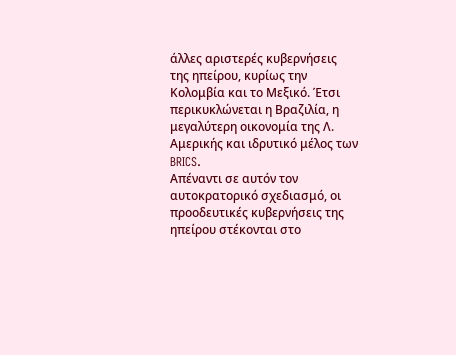άλλες αριστερές κυβερνήσεις της ηπείρου, κυρίως την Κολομβία και το Μεξικό. Έτσι περικυκλώνεται η Βραζιλία, η μεγαλύτερη οικονομία της Λ. Αμερικής και ιδρυτικό μέλος των BRICS.
Απέναντι σε αυτόν τον αυτοκρατορικό σχεδιασμό, οι προοδευτικές κυβερνήσεις της ηπείρου στέκονται στο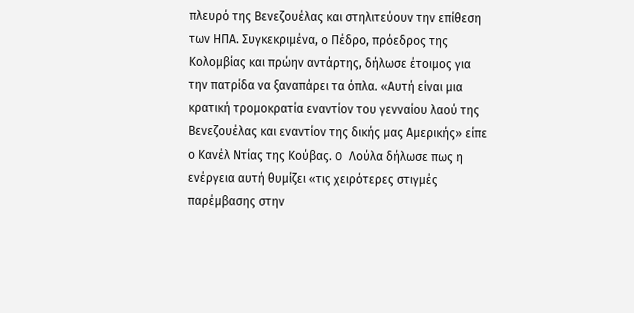πλευρό της Βενεζουέλας και στηλιτεύουν την επίθεση των ΗΠΑ. Συγκεκριμένα, ο Πέδρο, πρόεδρος της Κολομβίας και πρώην αντάρτης, δήλωσε έτοιμος για την πατρίδα να ξαναπάρει τα όπλα. «Αυτή είναι μια κρατική τρομοκρατία εναντίον του γενναίου λαού της Βενεζουέλας και εναντίον της δικής μας Αμερικής» είπε ο Κανέλ Ντίας της Κούβας. O Λούλα δήλωσε πως η ενέργεια αυτή θυμίζει «τις χειρότερες στιγμές παρέμβασης στην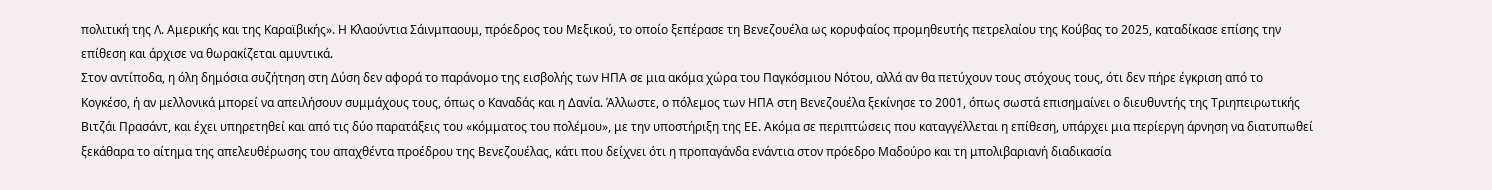πολιτική της Λ. Αμερικής και της Καραϊβικής». Η Κλαούντια Σάινμπαουμ, πρόεδρος του Μεξικού, το οποίο ξεπέρασε τη Βενεζουέλα ως κορυφαίος προμηθευτής πετρελαίου της Κούβας το 2025, καταδίκασε επίσης την επίθεση και άρχισε να θωρακίζεται αμυντικά.
Στον αντίποδα, η όλη δημόσια συζήτηση στη Δύση δεν αφορά το παράνομο της εισβολής των ΗΠΑ σε μια ακόμα χώρα του Παγκόσμιου Νότου, αλλά αν θα πετύχουν τους στόχους τους, ότι δεν πήρε έγκριση από το Κογκέσο, ή αν μελλονικά μπορεί να απειλήσουν συμμάχους τους, όπως ο Καναδάς και η Δανία. Άλλωστε, ο πόλεμος των ΗΠΑ στη Βενεζουέλα ξεκίνησε το 2001, όπως σωστά επισημαίνει ο διευθυντής της Τριηπειρωτικής Βιτζάι Πρασάντ, και έχει υπηρετηθεί και από τις δύο παρατάξεις του «κόμματος του πολέμου», με την υποστήριξη της ΕΕ. Ακόμα σε περιπτώσεις που καταγγέλλεται η επίθεση, υπάρχει μια περίεργη άρνηση να διατυπωθεί ξεκάθαρα το αίτημα της απελευθέρωσης του απαχθέντα προέδρου της Βενεζουέλας, κάτι που δείχνει ότι η προπαγάνδα ενάντια στον πρόεδρο Μαδούρο και τη μπολιβαριανή διαδικασία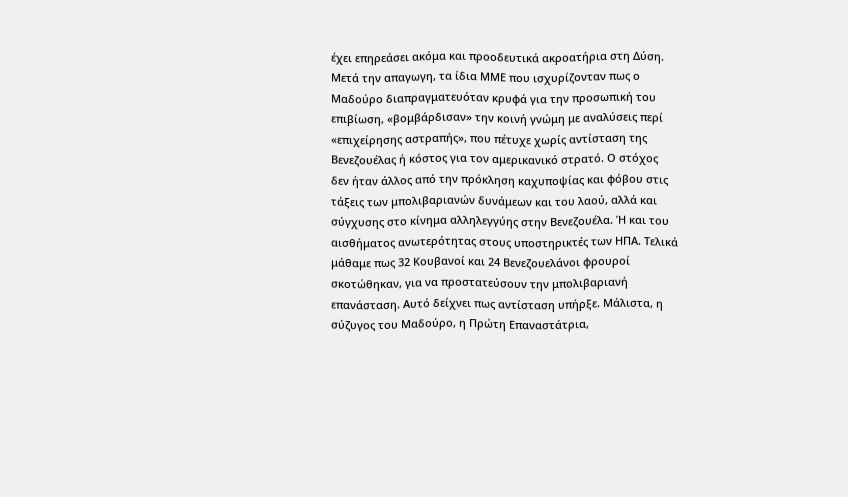έχει επηρεάσει ακόμα και προοδευτικά ακροατήρια στη Δύση.
Μετά την απαγωγη, τα ίδια ΜΜΕ που ισχυρίζονταν πως ο Μαδούρο διαπραγματευόταν κρυφά για την προσωπική του επιβίωση, «βομβάρδισαν» την κοινή γνώμη με αναλύσεις περί «επιχείρησης αστραπής», που πέτυχε χωρίς αντίσταση της Βενεζουέλας ή κόστος για τον αμερικανικό στρατό. Ο στόχος δεν ήταν άλλος από την πρόκληση καχυποψίας και φόβου στις τάξεις των μπολιβαριανών δυνάμεων και του λαού, αλλά και σύγχυσης στο κίνημα αλληλεγγύης στην Βενεζουέλα. Ή και του αισθήματος ανωτερότητας στους υποστηρικτές των ΗΠΑ. Τελικά μάθαμε πως 32 Κουβανοί και 24 Βενεζουελάνοι φρουροί σκοτώθηκαν, για να προστατεύσουν την μπολιβαριανή επανάσταση. Αυτό δείχνει πως αντίσταση υπήρξε. Μάλιστα, η σύζυγος του Μαδούρο, η Πρώτη Επαναστάτρια,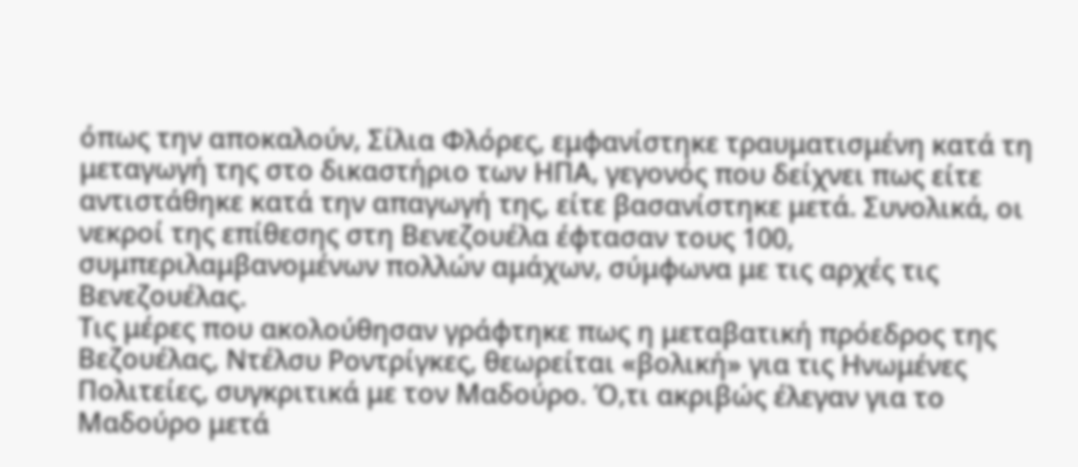όπως την αποκαλούν, Σίλια Φλόρες, εμφανίστηκε τραυματισμένη κατά τη μεταγωγή της στο δικαστήριο των ΗΠΑ, γεγονός που δείχνει πως είτε αντιστάθηκε κατά την απαγωγή της, είτε βασανίστηκε μετά. Συνολικά, οι νεκροί της επίθεσης στη Βενεζουέλα έφτασαν τους 100, συμπεριλαμβανομένων πολλών αμάχων, σύμφωνα με τις αρχές τις Βενεζουέλας.
Τις μέρες που ακολούθησαν γράφτηκε πως η μεταβατική πρόεδρος της Βεζουέλας, Ντέλσυ Ροντρίγκες, θεωρείται «βολική» για τις Ηνωμένες Πολιτείες, συγκριτικά με τον Μαδούρο. Ό,τι ακριβώς έλεγαν για το Μαδούρο μετά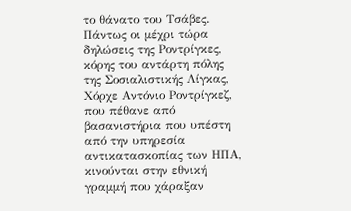το θάνατο του Τσάβες. Πάντως οι μέχρι τώρα δηλώσεις της Ροντρίγκες, κόρης του αντάρτη πόλης της Σοσιαλιστικής Λίγκας, Χόρχε Αντόνιο Ροντρίγκεζ, που πέθανε από βασανιστήρια που υπέστη από την υπηρεσία αντικατασκοπίας των ΗΠΑ, κινούνται στην εθνική γραμμή που χάραξαν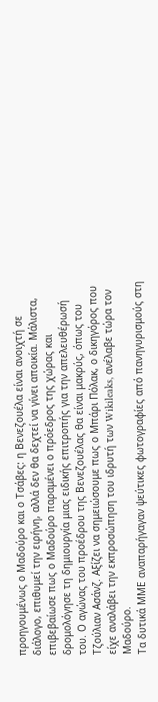προηγουμένως ο Μαδούρο και ο Τσάβες: η Βενεζουέλα είναι ανοιχτή σε διάλογο, επιθυμεί την ειρήνη, αλλά δεν θα δεχτεί να γίνει αποικία. Μάλιστα, επιβεβαίωσε πως ο Μαδούρο παραμένει ο πρόεδρος της χώρας και δρομολόγησε τη δημιουργία μιας ειδικής επιτροπής για την απελευθέρωσή του. Ο αγώνας του προέδρου της Βενεζουέλας θα είναι μακρύς, όπως του Τζούλιαν Ασάνζ. Αξίζει να σημειώσουμε πως ο Μπάρι Πόλακ, ο δικηγόρος που είχε αναλάβει την εκπροσώπηση του ιδρυτή των Wikileaks, ανέλαβε τώρα τον Μαδούρο.
Τα δυτικά ΜΜΕ αναπαρήγαγαν ψεύτικες φωτογραφίες από πανηγυρισμούς στη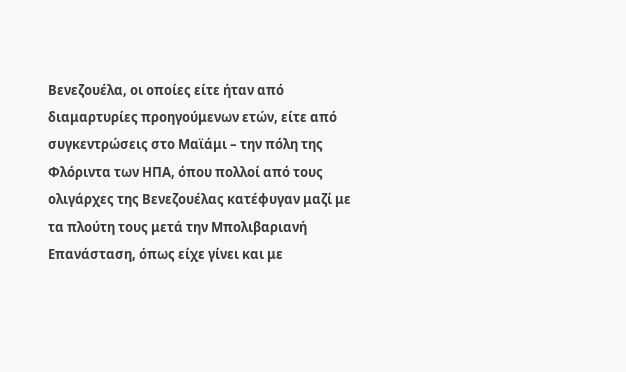Βενεζουέλα, οι οποίες είτε ήταν από διαμαρτυρίες προηγούμενων ετών, είτε από συγκεντρώσεις στο Μαϊάμι – την πόλη της Φλόριντα των ΗΠΑ, όπου πολλοί από τους ολιγάρχες της Βενεζουέλας κατέφυγαν μαζί με τα πλούτη τους μετά την Μπολιβαριανή Επανάσταση, όπως είχε γίνει και με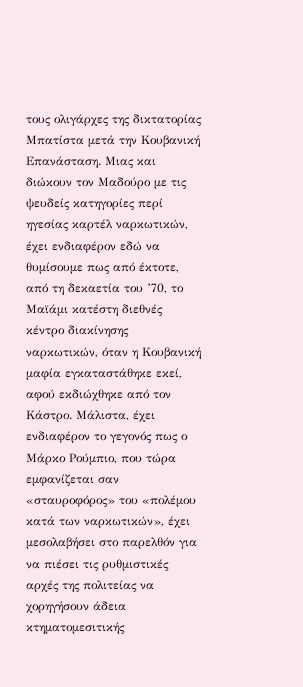τους ολιγάρχες της δικτατορίας Μπατίστα μετά την Κουβανική Επανάσταση. Μιας και διώκουν τον Μαδούρο με τις ψευδείς κατηγορίες περί ηγεσίας καρτέλ ναρκωτικών, έχει ενδιαφέρον εδώ να θυμίσουμε πως από έκτοτε, από τη δεκαετία του ’70, το Μαϊάμι κατέστη διεθνές κέντρο διακίνησης ναρκωτικών, όταν η Κουβανική μαφία εγκαταστάθηκε εκεί, αφού εκδιώχθηκε από τον Κάστρο. Mάλιστα, έχει ενδιαφέρον το γεγονός πως ο Μάρκο Ρούμπιο, που τώρα εμφανίζεται σαν «σταυροφόρος» του «πολέμου κατά των ναρκωτικών», έχει μεσολαβήσει στο παρελθόν για να πιέσει τις ρυθμιστικές αρχές της πολιτείας να χορηγήσουν άδεια κτηματομεσιτικής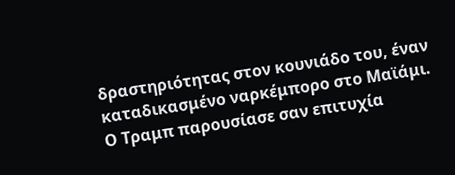δραστηριότητας στον κουνιάδο του, έναν καταδικασμένο ναρκέμπορο στο Μαϊάμι.
Ο Τραμπ παρουσίασε σαν επιτυχία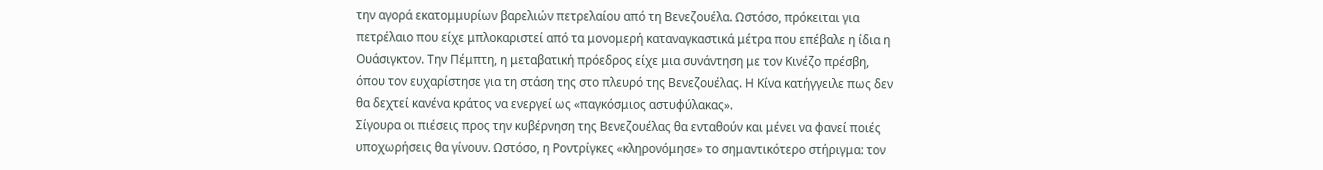την αγορά εκατομμυρίων βαρελιών πετρελαίου από τη Βενεζουέλα. Ωστόσο, πρόκειται για πετρέλαιο που είχε μπλοκαριστεί από τα μονομερή καταναγκαστικά μέτρα που επέβαλε η ίδια η Ουάσιγκτον. Την Πέμπτη, η μεταβατική πρόεδρος είχε μια συνάντηση με τον Κινέζο πρέσβη, όπου τον ευχαρίστησε για τη στάση της στο πλευρό της Βενεζουέλας. Η Κίνα κατήγγειλε πως δεν θα δεχτεί κανένα κράτος να ενεργεί ως «παγκόσμιος αστυφύλακας».
Σίγουρα οι πιέσεις προς την κυβέρνηση της Βενεζουέλας θα ενταθούν και μένει να φανεί ποιές υποχωρήσεις θα γίνουν. Ωστόσο, η Ροντρίγκες «κληρονόμησε» το σημαντικότερο στήριγμα: τον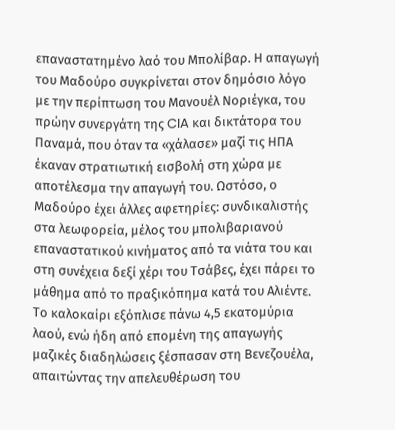επαναστατημένο λαό του Μπολίβαρ. Η απαγωγή του Μαδούρο συγκρίνεται στον δημόσιο λόγο με την περίπτωση του Μανουέλ Νοριέγκα, του πρώην συνεργάτη της CIA και δικτάτορα του Παναμά, που όταν τα «χάλασε» μαζί τις ΗΠΑ έκαναν στρατιωτική εισβολή στη χώρα με αποτέλεσμα την απαγωγή του. Ωστόσο, ο Μαδούρο έχει άλλες αφετηρίες: συνδικαλιστής στα λεωφορεία, μέλος του μπολιβαριανού επαναστατικού κινήματος από τα νιάτα του και στη συνέχεια δεξί χέρι του Τσάβες, έχει πάρει το μάθημα από το πραξικόπημα κατά του Αλιέντε. Το καλοκαίρι εξόπλισε πάνω 4,5 εκατομύρια λαού, ενώ ήδη από επομένη της απαγωγής μαζικές διαδηλώσεις ξέσπασαν στη Βενεζουέλα, απαιτώντας την απελευθέρωση του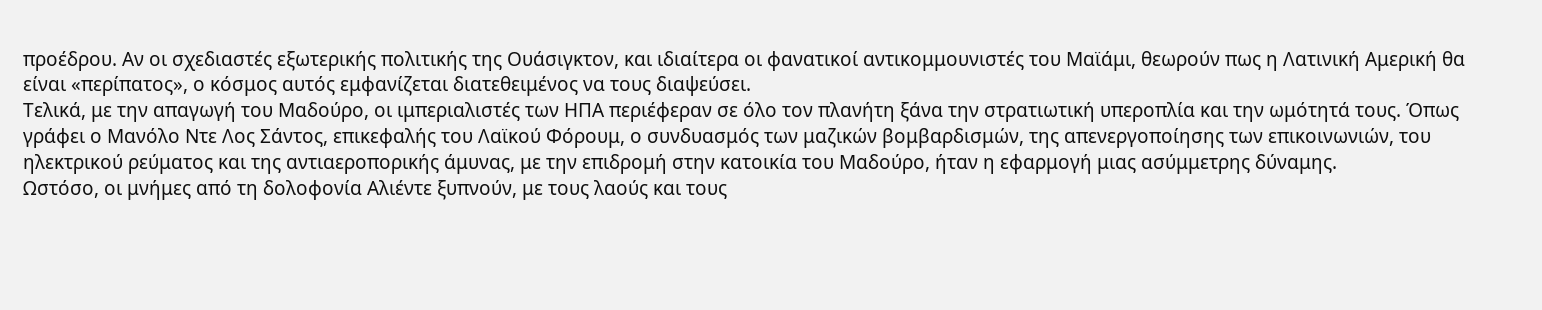προέδρου. Αν οι σχεδιαστές εξωτερικής πολιτικής της Ουάσιγκτον, και ιδιαίτερα οι φανατικοί αντικομμουνιστές του Μαϊάμι, θεωρούν πως η Λατινική Αμερική θα είναι «περίπατος», ο κόσμος αυτός εμφανίζεται διατεθειμένος να τους διαψεύσει.
Τελικά, με την απαγωγή του Μαδούρο, οι ιμπεριαλιστές των ΗΠΑ περιέφεραν σε όλο τον πλανήτη ξάνα την στρατιωτική υπεροπλία και την ωμότητά τους. Όπως γράφει ο Μανόλο Ντε Λος Σάντος, επικεφαλής του Λαϊκού Φόρουμ, ο συνδυασμός των μαζικών βομβαρδισμών, της απενεργοποίησης των επικοινωνιών, του ηλεκτρικού ρεύματος και της αντιαεροπορικής άμυνας, με την επιδρομή στην κατοικία του Μαδούρο, ήταν η εφαρμογή μιας ασύμμετρης δύναμης.
Ωστόσο, οι μνήμες από τη δολοφονία Αλιέντε ξυπνούν, με τους λαούς και τους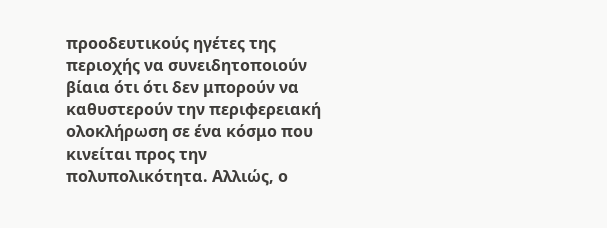προοδευτικούς ηγέτες της περιοχής να συνειδητοποιούν βίαια ότι ότι δεν μπορούν να καθυστερούν την περιφερειακή ολοκλήρωση σε ένα κόσμο που κινείται προς την πολυπολικότητα. Αλλιώς, ο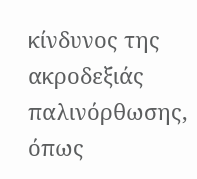κίνδυνος της ακροδεξιάς παλινόρθωσης, όπως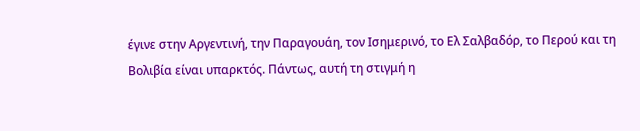έγινε στην Αργεντινή, την Παραγουάη, τον Ισημερινό, το Ελ Σαλβαδόρ, το Περού και τη Βολιβία είναι υπαρκτός. Πάντως, αυτή τη στιγμή η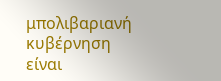μπολιβαριανή κυβέρνηση είναι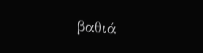βαθιά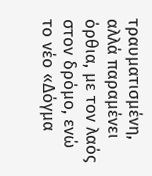τραυματισμένη, αλλά παραμένει όρθια, με τον λαός στον δρόμο, ενώ το νέο «Δόγμα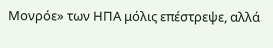Μονρόε» των ΗΠΑ μόλις επέστρεψε, αλλά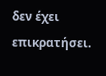δεν έχει επικρατήσει.